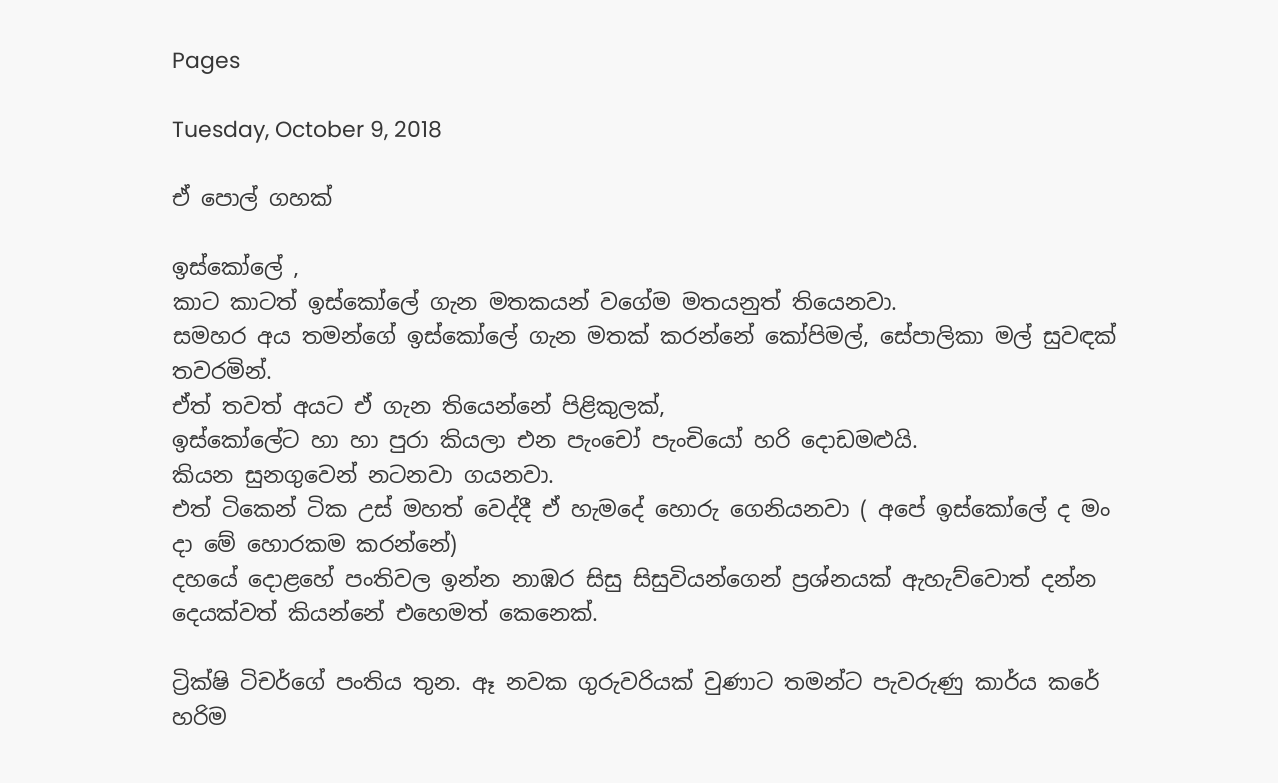Pages

Tuesday, October 9, 2018

ඒ පොල් ගහක්

ඉස්කෝලේ ,
කාට කාටත් ඉස්කෝලේ ගැන මතකයන් වගේම මතයනුත් තියෙනවා.
සමහර අය තමන්ගේ ඉස්කෝලේ ගැන මතක් කරන්නේ කෝපිමල්, සේපාලිකා මල් සුවඳක් තවරමින්.
ඒත් තවත් අයට ඒ ගැන තියෙන්නේ පිළිකුලක්,
ඉස්කෝලේට හා හා පුරා කියලා එන පැංචෝ පැංචියෝ හරි දොඩමළුයි.
කියන සුනගුවෙන් නටනවා ගයනවා.
එත් ටිකෙන් ටික උස් මහත් වෙද්දී ඒ හැමදේ හොරු ගෙනියනවා ( අපේ ඉස්කෝලේ ද මං දා මේ හොරකම කරන්නේ)
දහයේ දොළහේ පංතිවල ඉන්න නාඹර සිසු සිසුවියන්ගෙන් ප්‍රශ්නයක් ඇහැව්වොත් දන්න  දෙයක්වත් කියන්නේ එහෙමත් කෙනෙක්.

ට්‍රික්ෂි ටිචර්ගේ පංතිය තුන. ඈ නවක ගුරුවරියක් වුණාට තමන්ට පැවරුණු කාර්ය කරේ හරිම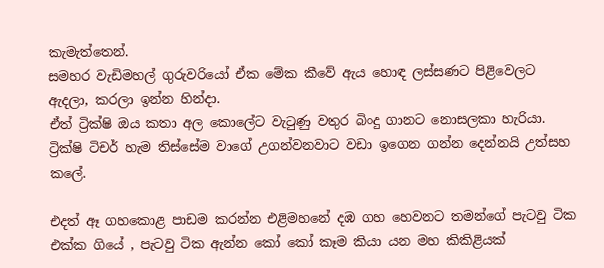කැමැත්තෙන්.
සමහර වැඩිමහල් ගුරුවරියෝ ඒක මේක කීවේ ඇය හොඳ ලස්සණට පිළිවෙලට ඇදලා, කරලා ඉන්න හින්දා.
ඒත් ට්‍රික්ෂි ඔය කතා අල කොලේට වැටුණු වතුර බිංදු ගානට නොසලකා හැරියා.
ට්‍රික්ෂි ටිචර් හැම තිස්සේම වාගේ උගන්වනවාට වඩා ඉගෙන ගන්න දෙන්නයි උත්සහ කලේ.

එදත් ඈ ගහකොළ පාඩම කරන්න එළිමහනේ දඹ ගහ හෙවනට තමන්ගේ පැටවු ටික එක්ක ගියේ , පැටවු ටික ඇන්න කෝ කෝ කෑම කියා යන මහ කිකිළියක්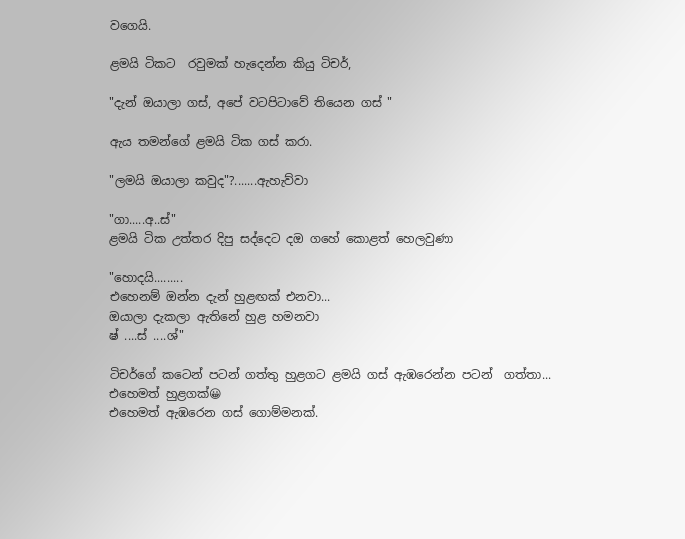වගෙයි.

ළමයි ටිකට  රවුමක් හැදෙන්න කියු ටිචර්,

"දැන් ඔයාලා ගස්, අපේ වටපිටාවේ තියෙන ගස් "

ඇය තමන්ගේ ළමයි ටික ගස් කරා.

"ලමයි ඔයාලා කවුද"?.......ඇහැව්වා

"ගා.....අ..ස්"
ළමයි ටික උත්තර දිපු සද්දෙට දඔ ගහේ කොළත් හෙලවුණා

"හොදයි.........
එහෙනම් ඔන්න දැන් හුළඟක් එනවා...
ඔයාලා දැකලා ඇතිනේ හුළ හමනවා
ෂ් ....ස් ....ශ්"

ටිචර්ගේ කටෙන් පටන් ගත්තු හුළගට ළමයි ගස් ඇඹරෙන්න පටන්  ගත්තා...
එහෙමත් හුළගක්😀
එහෙමත් ඇඹරෙන ගස් ගොම්මනක්.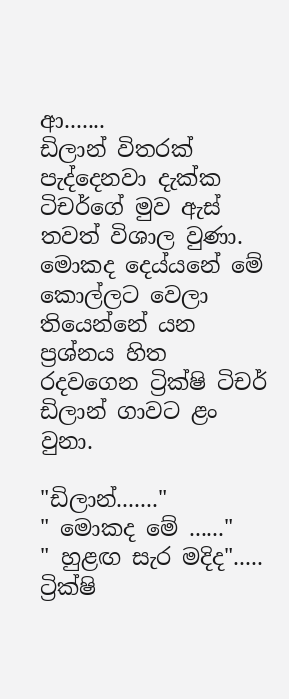ආ.......
ඩිලාන් විතරක් පැද්දෙනවා දැක්ක ටිචර්ගේ මුව ඇස් තවත් විශාල වුණා.
මොකද දෙය්යනේ මේ කොල්ලට වෙලා තියෙන්නේ යන ප්‍රශ්නය හිත රදවගෙන ට්‍රික්ෂි ටිචර් ඩිලාන් ගාවට ළං වුනා.

"ඩිලාන්......."
" මොකද මේ ......"
" හුළඟ සැර මදිද".....
ට්‍රික්ෂි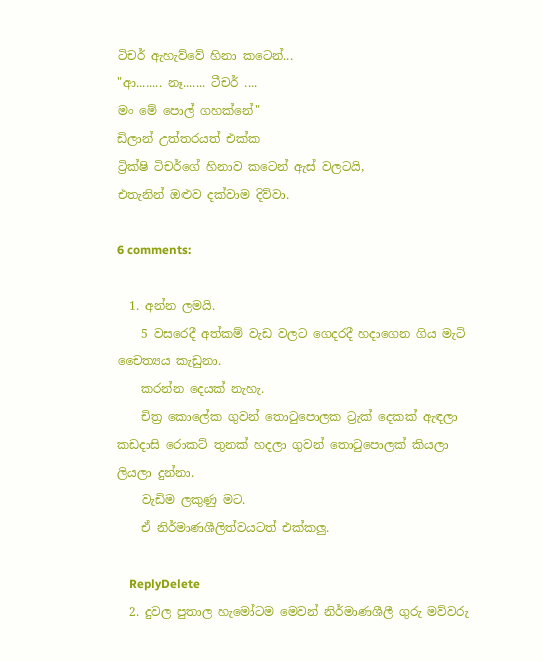ටිචර් ඇහැව්වේ හිනා කටෙන්...
"ආ........ නෑ....... ටීචර් ....
මං මේ පොල් ගහක්නේ"
ඩිලාන් උත්තරයත් එක්ක
ට්‍රික්ෂි ටිචර්ගේ හිනාව කටෙන් ඇස් වලටයි,
එතැනින් ඔළුව දක්වාම දිව්වා.

6 comments:

  1. අන්න ලමයි.
    5 වසරෙදී අත්කම් වැඩ වලට ගෙදරදී හදාගෙන ගිය මැටි චෛත්‍යය කැඩුනා.
    කරන්න දෙයක් නැහැ.
    චිත්‍ර කොලේක ගුවන් තොටුපොලක ට්‍රැක් දෙකක් ඇඳලා කඩදාසි රොකට් තුනක් හදලා ගුවන් තොටුපොලක් කියලා ලියලා දුන්නා.
    වැඩිම ලකුණු මට.
    ඒ නිර්මාණශීලිත්වයටත් එක්කලු.

    ReplyDelete
  2. දුවල පුතාල හැමෝටම මෙවන් නිර්මාණශීලී ගුරු මව්වරු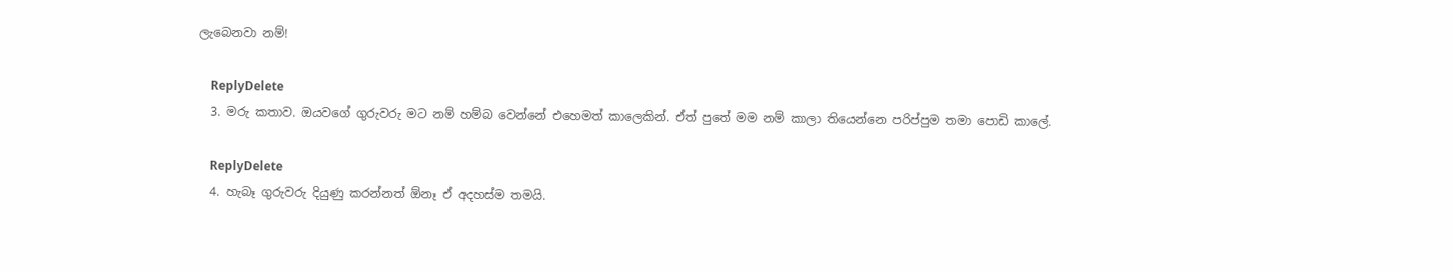ලැබෙනවා නම්!

    ReplyDelete
  3. මරු කතාව. ඔයවගේ ගුරුවරු මට නම් හම්බ වෙන්නේ එහෙමත් කාලෙකින්. ඒත් පුතේ මම නම් කාලා තියෙන්නෙ පරිප්පුම තමා පොඩි කාලේ.

    ReplyDelete
  4. හැබෑ ගුරුවරු දියුණු කරන්නත් ඕනෑ ඒ අදහස්ම තමයි.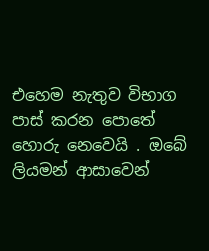එහෙම නැතුව විභාග පාස් කරන පොතේ හොරු නෙවෙයි . ඔබේ ලියමන් ආසාවෙන්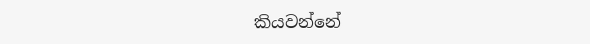කියවන්නේ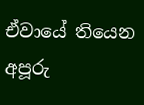ඒවායේ තියෙන අපූරු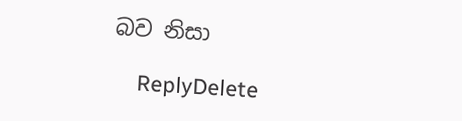බව නිසා

    ReplyDelete